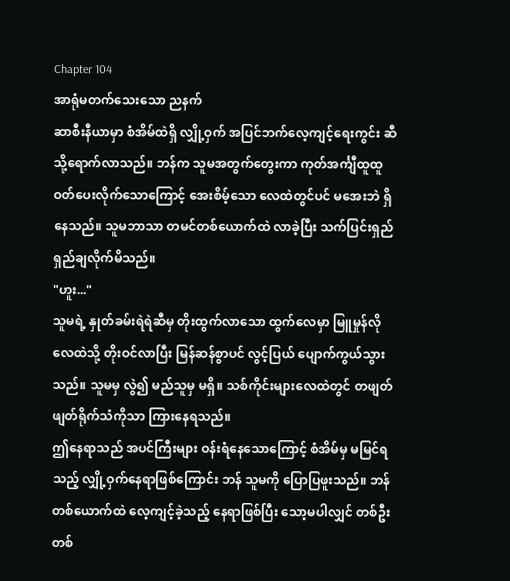Chapter 104
အာရုံမတက်သေးသော ညနက်
ဆာစီးနီယာမှာ စံအိမ်ထဲရှိ လျှို့ဝှက် အပြင်ဘက်လေ့ကျင့်ရေးကွင်း ဆီသို့ရောက်လာသည်။ ဘန်က သူမအတွက်တွေးကာ ကုတ်အင်္ကျီထူထူ ဝတ်ပေးလိုက်သောကြောင့် အေးစိမ့်သော လေထဲတွင်ပင် မအေးဘဲ ရှိနေသည်။ သူမဘာသာ တမင်တစ်ယောက်ထဲ လာခဲ့ပြီး သက်ပြင်းရှည်ရှည်ချလိုက်မိသည်။
"ဟူး..."
သူမရဲ့ နှုတ်ခမ်းရဲရဲဆီမှ တိုးထွက်လာသော ထွက်လေမှာ မြူမှုန်လို လေထဲသို့ တိုးဝင်လာပြီး မြန်ဆန်စွာပင် လွင့်ပြယ် ပျောက်ကွယ်သွားသည်။ သူမမှ လွဲ၍ မည်သူမှ မရှိ။ သစ်ကိုင်းများလေထဲတွင် တဖျတ်ဖျတ်ရိုက်သံကိုသာ ကြားနေရသည်။
ဤနေရာသည် အပင်ကြီးများ ဝန်းရံနေသောကြောင့် စံအိမ်မှ မမြင်ရသည့် လျှို့ဝှက်နေရာဖြစ်ကြောင်း ဘန် သူမကို ပြောပြဖူးသည်။ ဘန်တစ်ယောက်ထဲ လေ့ကျင့်ခဲ့သည့် နေရာဖြစ်ပြီး သော့မပါလျှင် တစ်ဦးတစ်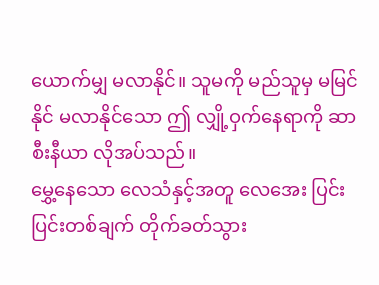ယောက်မျှ မလာနိုင်။ သူမကို မည်သူမှ မမြင်နိုင် မလာနိုင်သော ဤ လျှို့ဝှက်နေရာကို ဆာစီးနီယာ လိုအပ်သည်။
မွှေ့နေသော လေသံနှင့်အတူ လေအေး ပြင်းပြင်းတစ်ချက် တိုက်ခတ်သွား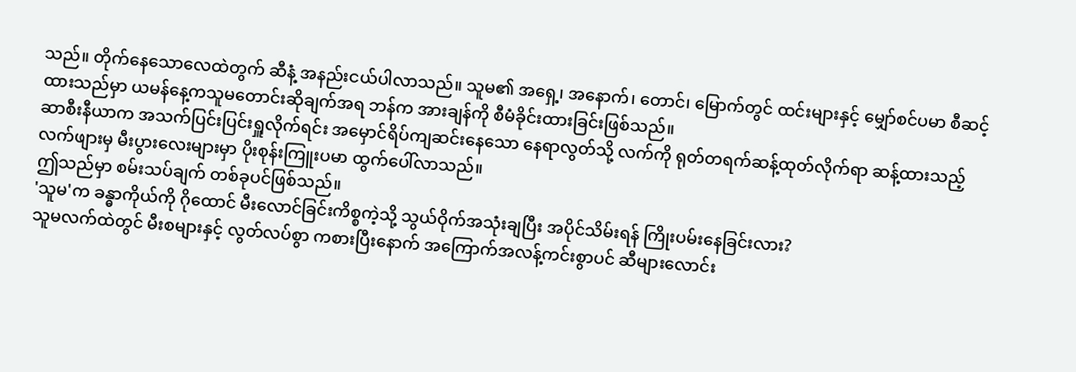သည်။ တိုက်နေသောလေထဲတွက် ဆီနံ့ အနည်းငယ်ပါလာသည်။ သူမ၏ အရှေ့၊ အနောက်၊ တောင်၊ မြောက်တွင် ထင်းများနှင့် မျှော်စင်ပမာ စီဆင့်ထားသည်မှာ ယမန်နေ့ကသူမတောင်းဆိုချက်အရ ဘန်က အားချန်ကို စီမံခိုင်းထားခြင်းဖြစ်သည်။
ဆာစီးနီယာက အသက်ပြင်းပြင်းရှူလိုက်ရင်း အမှောင်ရိပ်ကျဆင်းနေသော နေရာလွတ်သို့ လက်ကို ရုတ်တရက်ဆန့်ထုတ်လိုက်ရာ ဆန့်ထားသည့်လက်ဖျားမှ မီးပွားလေးများမှာ ပိုးစုန်းကြူးပမာ ထွက်ပေါ်လာသည်။
ဤသည်မှာ စမ်းသပ်ချက် တစ်ခုပင်ဖြစ်သည်။
'သူမ'က ခန္ဓာကိုယ်ကို ဂိုထောင် မီးလောင်ခြင်းကိစ္စကဲ့သို့ သွယ်ဝိုက်အသုံးချပြီး အပိုင်သိမ်းရန် ကြိုးပမ်းနေခြင်းလား?
သူမလက်ထဲတွင် မီးစများနှင့် လွတ်လပ်စွာ ကစားပြီးနောက် အကြောက်အလန့်ကင်းစွာပင် ဆီများလောင်း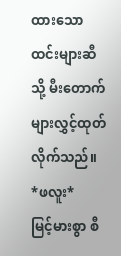ထားသော ထင်းများဆီသို့ မီးတောက်များလွှင့်ထုတ်လိုက်သည်။
*ဖလူး*
မြင့်မားစွာ စီ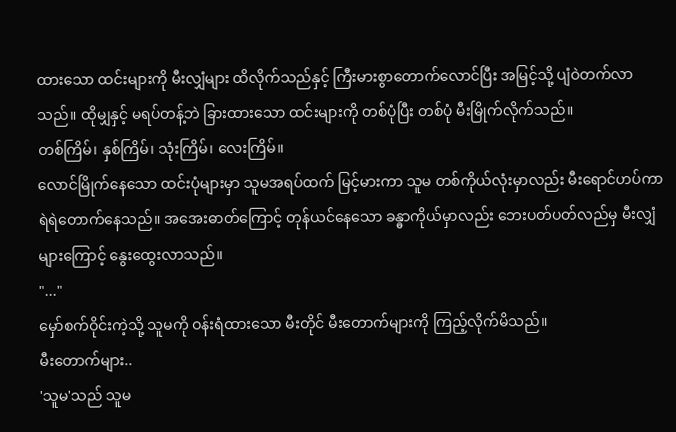ထားသော ထင်းများကို မီးလျှံများ ထိလိုက်သည်နှင့် ကြီးမားစွာတောက်လောင်ပြီး အမြင့်သို့ ပျံဝဲတက်လာသည်။ ထိုမျှနှင့် မရပ်တန့်ဘဲ ခြားထားသော ထင်းများကို တစ်ပုံပြီး တစ်ပုံ မီးမြိုက်လိုက်သည်။
တစ်ကြိမ်၊ နှစ်ကြိမ်၊ သုံးကြိမ်၊ လေးကြိမ်။
လောင်မြိုက်နေသော ထင်းပုံများမှာ သူမအရပ်ထက် မြင့်မားကာ သူမ တစ်ကိုယ်လုံးမှာလည်း မီးရောင်ဟပ်ကာ ရဲရဲတောက်နေသည်။ အအေးဓာတ်ကြောင့် တုန်ယင်နေသော ခန္ဓာကိုယ်မှာလည်း ဘေးပတ်ပတ်လည်မှ မီးလျှံများကြောင့် နွေးထွေးလာသည်။
"..."
မှော်စက်ဝိုင်းကဲ့သို့ သူမကို ဝန်းရံထားသော မီးတိုင် မီးတောက်များကို ကြည့်လိုက်မိသည်။
မီးတောက်များ..
'သူမ'သည် သူမ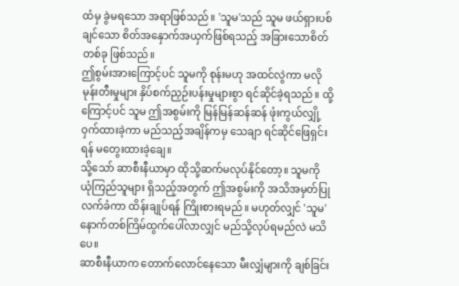ထံမှ ခွဲမရသော အရာဖြစ်သည်။ 'သူမ'သည် သူမ ဖယ်ရှားပစ်ချင်သော စိတ်အနှောက်အယှက်ဖြစ်ရသည့် အခြားသောစိတ်တစ်ခု ဖြစ်သည်။
ဤစွမ်းအားကြောင့်ပင် သူမကို စုန်းမဟု အထင်လွဲကာ မလိုမုန်းတီးမှုများ နှိပ်စက်ညှဉ်းပန်းမှုများစွာ ရင်ဆိုင်ခဲ့ရသည်။ ထို့ကြောင့်ပင် သူမ ဤအစွမ်းကို မြန်မြန်ဆန်ဆန် ဖုံးကွယ်လျှို့ဝှက်ထားခဲ့ကာ မည်သည့်အချိန်ကမှ သေချာ ရင်ဆိုင်ဖြေရှင်းရန် မတွေးထားခဲ့ချေ။
သို့သော် ဆာစီးနီယာမှာ ထိုသို့ဆက်မလုပ်နိုင်တော့။ သူမကို ယုံကြည်သူများ ရှိသည့်အတွက် ဤအစွမ်းကို အသိအမှတ်ပြု လက်ခံကာ ထိန်းချုပ်ရန် ကြိုးစားရမည်။ မဟုတ်လျှင် 'သူမ' နောက်တစ်ကြိမ်ထွက်ပေါ်လာလျှင် မည်သို့လုပ်ရမည်လဲ မသိပေ။
ဆာစီးနီယာက တောက်လောင်နေသော မီးလျှံများကို ချစ်ခြင်း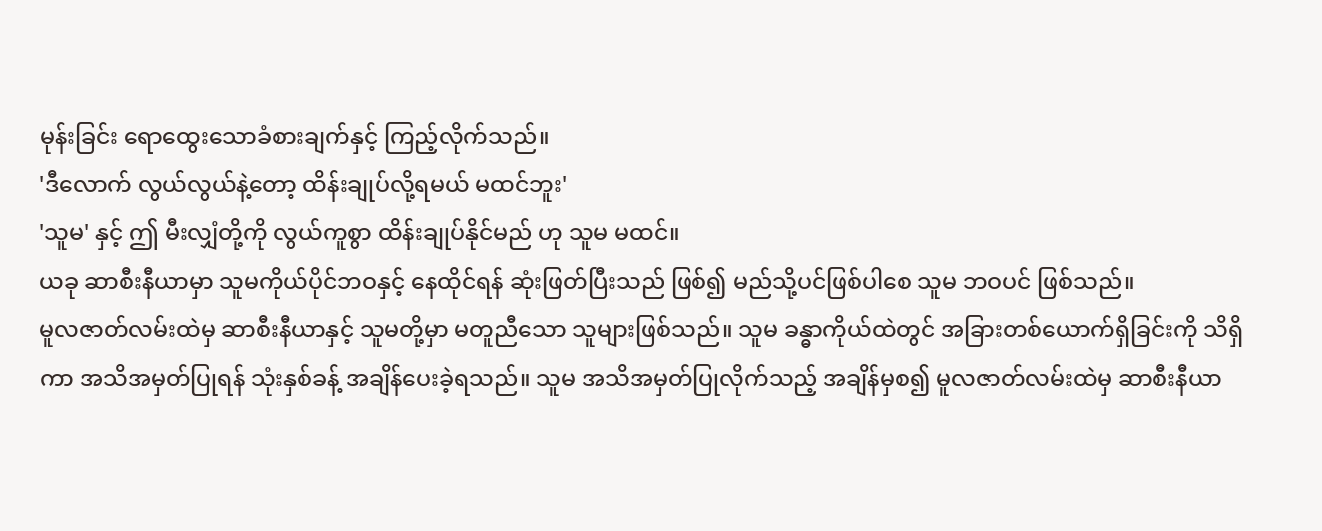မုန်းခြင်း ရောထွေးသောခံစားချက်နှင့် ကြည့်လိုက်သည်။
'ဒီလောက် လွယ်လွယ်နဲ့တော့ ထိန်းချုပ်လို့ရမယ် မထင်ဘူး'
'သူမ' နှင့် ဤ မီးလျှံတို့ကို လွယ်ကူစွာ ထိန်းချုပ်နိုင်မည် ဟု သူမ မထင်။
ယခု ဆာစီးနီယာမှာ သူမကိုယ်ပိုင်ဘဝနှင့် နေထိုင်ရန် ဆုံးဖြတ်ပြီးသည် ဖြစ်၍ မည်သို့ပင်ဖြစ်ပါစေ သူမ ဘဝပင် ဖြစ်သည်။
မူလဇာတ်လမ်းထဲမှ ဆာစီးနီယာနှင့် သူမတို့မှာ မတူညီသော သူများဖြစ်သည်။ သူမ ခန္ဓာကိုယ်ထဲတွင် အခြားတစ်ယောက်ရှိခြင်းကို သိရှိကာ အသိအမှတ်ပြုရန် သုံးနှစ်ခန့် အချိန်ပေးခဲ့ရသည်။ သူမ အသိအမှတ်ပြုလိုက်သည့် အချိန်မှစ၍ မူလဇာတ်လမ်းထဲမှ ဆာစီးနီယာ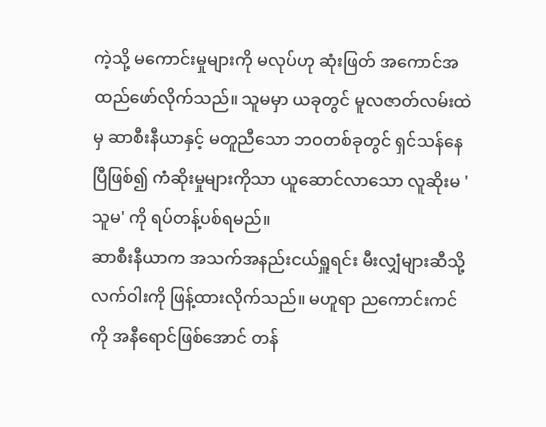ကဲ့သို့ မကောင်းမှုများကို မလုပ်ဟု ဆုံးဖြတ် အကောင်အထည်ဖော်လိုက်သည်။ သူမမှာ ယခုတွင် မူလဇာတ်လမ်းထဲမှ ဆာစီးနီယာနှင့် မတူညီသော ဘဝတစ်ခုတွင် ရှင်သန်နေပြီဖြစ်၍ ကံဆိုးမှုများကိုသာ ယူဆောင်လာသော လူဆိုးမ 'သူမ' ကို ရပ်တန့်ပစ်ရမည်။
ဆာစီးနီယာက အသက်အနည်းငယ်ရှူရင်း မီးလျှံများဆီသို့ လက်ဝါးကို ဖြန့်ထားလိုက်သည်။ မဟူရာ ညကောင်းကင်ကို အနီရောင်ဖြစ်အောင် တန်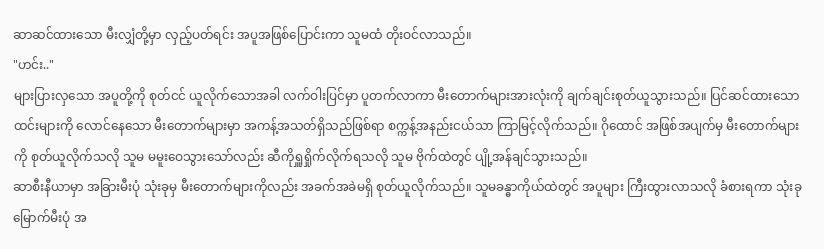ဆာဆင်ထားသော မီးလျှံတို့မှာ လှည့်ပတ်ရင်း အပူအဖြစ်ပြောင်းကာ သူမထံ တိုးဝင်လာသည်။
"ဟင်း.."
များပြားလှသော အပူတို့ကို စုတ်ငင် ယူလိုက်သောအခါ လက်ဝါးပြင်မှာ ပူတက်လာကာ မီးတောက်များအားလုံးကို ချက်ချင်းစုတ်ယူသွားသည်။ ပြင်ဆင်ထားသော ထင်းများကို လောင်နေသော မီးတောက်များမှာ အကန့်အသတ်ရှိသည်ဖြစ်ရာ စက္ကန့်အနည်းငယ်သာ ကြာမြင့်လိုက်သည်။ ဂိုထောင် အဖြစ်အပျက်မှ မီးတောက်များကို စုတ်ယူလိုက်သလို သူမ မမူးဝေသွားသော်လည်း ဆီကိုရှူရှိုက်လိုက်ရသလို သူမ ဗိုက်ထဲတွင် ပျို့အန်ချင်သွားသည်။
ဆာစီးနီယာမှာ အခြားမီးပုံ သုံးခုမှ မီးတောက်များကိုလည်း အခက်အခဲမရှိ စုတ်ယူလိုက်သည်။ သူမခန္ဓာကိုယ်ထဲတွင် အပူများ ကြီးထွားလာသလို ခံစားရကာ သုံးခုမြောက်မီးပုံ အ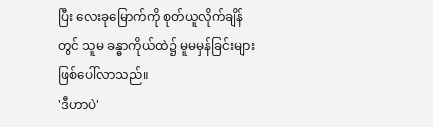ပြီး လေးခုမြောက်ကို စုတ်ယူလိုက်ချိန်တွင် သူမ ခန္ဓာကိုယ်ထဲ၌ မူမမှန်ခြင်းများ ဖြစ်ပေါ်လာသည်။
'ဒီဟာပဲ'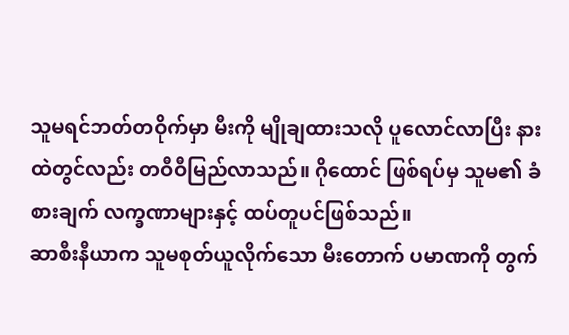သူမရင်ဘတ်တဝိုက်မှာ မီးကို မျိုချထားသလို ပူလောင်လာပြီး နားထဲတွင်လည်း တဝီဝီမြည်လာသည်။ ဂိုထောင် ဖြစ်ရပ်မှ သူမ၏ ခံစားချက် လက္ခဏာများနှင့် ထပ်တူပင်ဖြစ်သည်။
ဆာစီးနီယာက သူမစုတ်ယူလိုက်သော မီးတောက် ပမာဏကို တွက်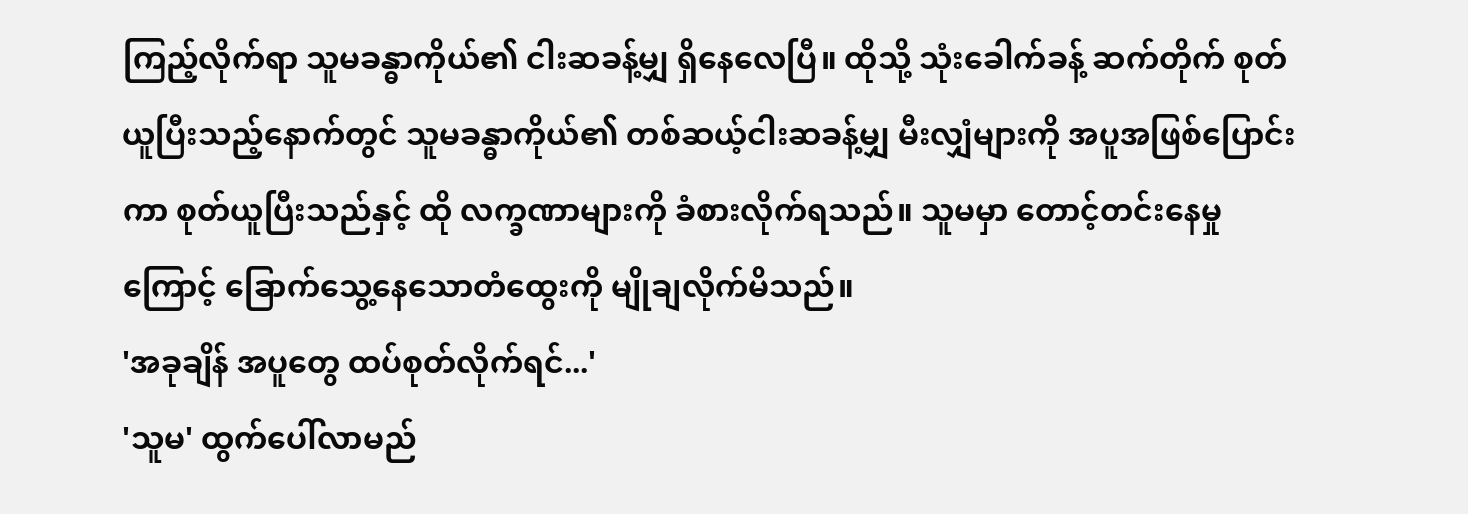ကြည့်လိုက်ရာ သူမခန္ဓာကိုယ်၏ ငါးဆခန့်မျှ ရှိနေလေပြီ။ ထိုသို့ သုံးခေါက်ခန့် ဆက်တိုက် စုတ်ယူပြီးသည့်နောက်တွင် သူမခန္ဓာကိုယ်၏ တစ်ဆယ့်ငါးဆခန့်မျှ မီးလျှံများကို အပူအဖြစ်ပြောင်းကာ စုတ်ယူပြီးသည်နှင့် ထို လက္ခဏာများကို ခံစားလိုက်ရသည်။ သူမမှာ တောင့်တင်းနေမှုကြောင့် ခြောက်သွေ့နေသောတံထွေးကို မျိုချလိုက်မိသည်။
'အခုချိန် အပူတွေ ထပ်စုတ်လိုက်ရင်...'
'သူမ' ထွက်ပေါ်လာမည်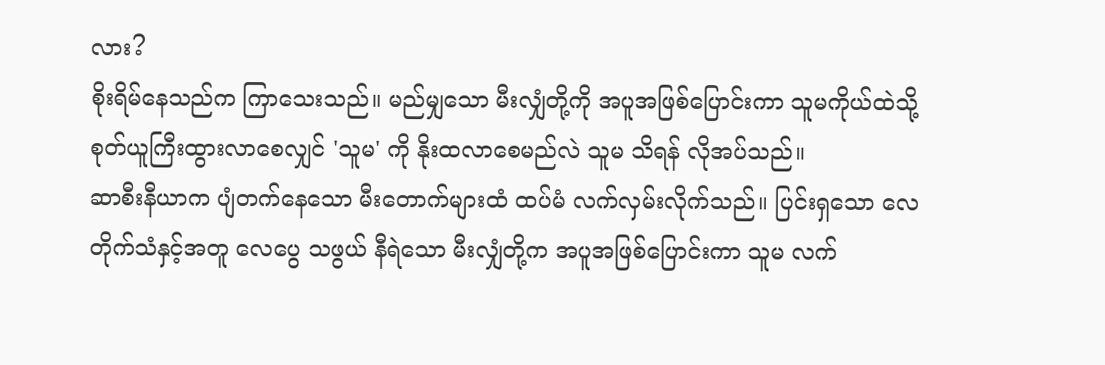လား?
စိုးရိမ်နေသည်က ကြာသေးသည်။ မည်မျှသော မီးလျှံတို့ကို အပူအဖြစ်ပြောင်းကာ သူမကိုယ်ထဲသို့ စုတ်ယူကြီးထွားလာစေလျှင် 'သူမ' ကို နိုးထလာစေမည်လဲ သူမ သိရန် လိုအပ်သည်။
ဆာစီးနီယာက ပျံတက်နေသော မီးတောက်များထံ ထပ်မံ လက်လှမ်းလိုက်သည်။ ပြင်းရှသော လေတိုက်သံနှင့်အတူ လေပွေ သဖွယ် နီရဲသော မီးလျှံတို့က အပူအဖြစ်ပြောင်းကာ သူမ လက်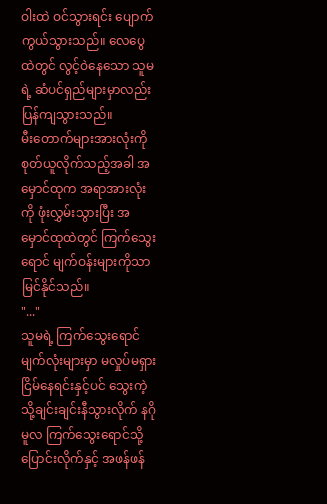ဝါးထဲ ဝင်သွားရင်း ပျောက်ကွယ်သွားသည်။ လေပွေထဲတွင် လွင့်ဝဲနေသော သူမရဲ့ ဆံပင်ရှည်များမှာလည်း ပြန်ကျသွားသည်။
မီးတောက်များအားလုံးကို စုတ်ယူလိုက်သည့်အခါ အမှောင်ထုက အရာအားလုံးကို ဖုံးလွှမ်းသွားပြီး အမှောင်ထုထဲတွင် ကြက်သွေးရောင် မျက်ဝန်းများကိုသာ မြင်နိုင်သည်။
"..."
သူမရဲ့ ကြက်သွေးရောင် မျက်လုံးများမှာ မလှုပ်မရှား ငြိမ်နေရင်းနှင့်ပင် သွေးကဲ့သို့ချင်းချင်းနီသွားလိုက် နဂိုမူလ ကြက်သွေးရောင်သို့ပြောင်းလိုက်နှင့် အဖန်ဖန်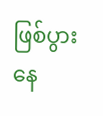ဖြစ်ပွားနေ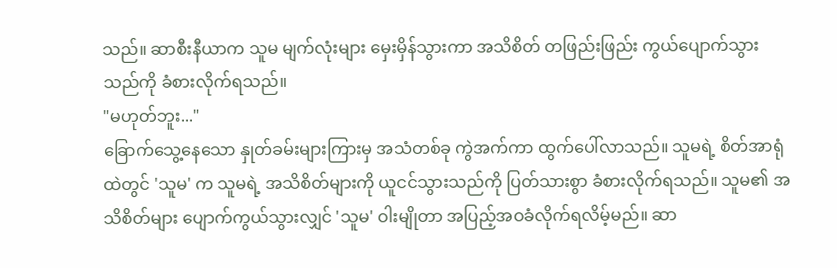သည်။ ဆာစီးနီယာက သူမ မျက်လုံးများ မှေးမှိန်သွားကာ အသိစိတ် တဖြည်းဖြည်း ကွယ်ပျောက်သွားသည်ကို ခံစားလိုက်ရသည်။
"မဟုတ်ဘူး..."
ခြောက်သွေ့နေသော နှုတ်ခမ်းများကြားမှ အသံတစ်ခု ကွဲအက်ကာ ထွက်ပေါ်လာသည်။ သူမရဲ့ စိတ်အာရုံထဲတွင် 'သူမ' က သူမရဲ့ အသိစိတ်များကို ယူငင်သွားသည်ကို ပြတ်သားစွာ ခံစားလိုက်ရသည်။ သူမ၏ အသိစိတ်များ ပျောက်ကွယ်သွားလျှင် 'သူမ' ဝါးမျိုတာ အပြည့်အဝခံလိုက်ရလိမ့်မည်။ ဆာ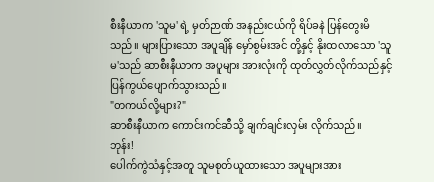စီးနီယာက 'သူမ' ရဲ့ မှတ်ဉာဏ် အနည်းငယ်ကို ရိပ်ခနဲ ပြန်တွေးမိသည်။ များပြားသော အပူချိန် မှော်စွမ်းအင် တို့နှင့် နိုးထလာသော 'သူမ'သည် ဆာစီးနီယာက အပူများ အားလုံးကို ထုတ်လွှတ်လိုက်သည်နှင့် ပြန်ကွယ်ပျောက်သွားသည်။
"တကယ်လို့များ?"
ဆာစီးနီယာက ကောင်းကင်ဆီသို့ ချက်ချင်းလှမ်း လိုက်သည်။
ဘုန်း!
ပေါက်ကွဲသံနှင့်အတူ သူမစုတ်ယူထားသော အပူများအား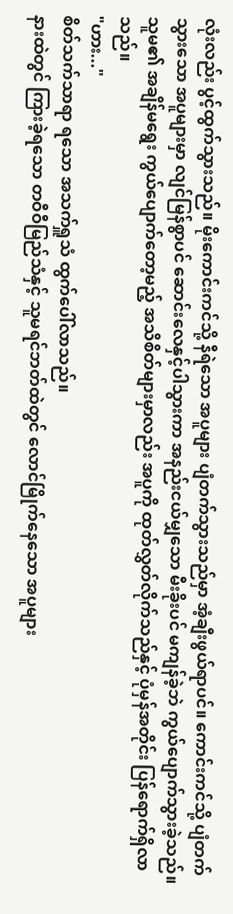လုံးလည်း ပွင့်ထွက်သွားသည်။ မိုးကောင်းကင်သို့ နီရဲသော အပူများ ပျံတက်သွားသည်မှာ အံ့ချီးဖွယ်ရာပင်။ ကောင်းကင်သို့ ပျံတက်သွားသော အပူများမှာ လျင်မြန်စွာပင် ဆောင်းလေနှင့်ပါသွားကာ အနည်းငယ်မျှသော မီးခိုးပင် မကျန်ခဲ့ဘဲ ကွယ်ပျောက်သွားခဲ့သည်။ သူမ၏ အချိန်မရွေး ကွယ်ပျောက်တော့မည့် အသိစိတ်များမှာလည်း အပူကို ထုတ်လွှတ်လိုက်သည်နှင့် ပုံမှန်အတိုင်း ပြန်ရောက်ရှိလာသည်။
"ဟား..."
စိတ်သက်သာရာ ရသော အသက်ရှူသံ ထွက်ပေါ်လာသည်။
နားထဲတွင် ကြားခဲ့ရသော တဝီဝီမြည်သံနှင့် သူမရင်ဘတ်ထဲတွင် လောင်မြိုက်နေသော အပူများ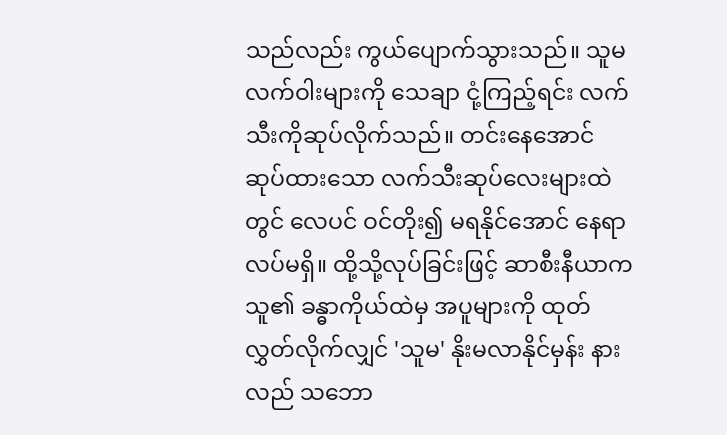သည်လည်း ကွယ်ပျောက်သွားသည်။ သူမလက်ဝါးများကို သေချာ ငုံ့ကြည့်ရင်း လက်သီးကိုဆုပ်လိုက်သည်။ တင်းနေအောင် ဆုပ်ထားသော လက်သီးဆုပ်လေးများထဲတွင် လေပင် ဝင်တိုး၍ မရနိုင်အောင် နေရာလပ်မရှိ။ ထို့သို့လုပ်ခြင်းဖြင့် ဆာစီးနီယာက သူ၏ ခန္ဓာကိုယ်ထဲမှ အပူများကို ထုတ်လွှတ်လိုက်လျှင် 'သူမ' နိုးမလာနိုင်မှန်း နားလည် သဘော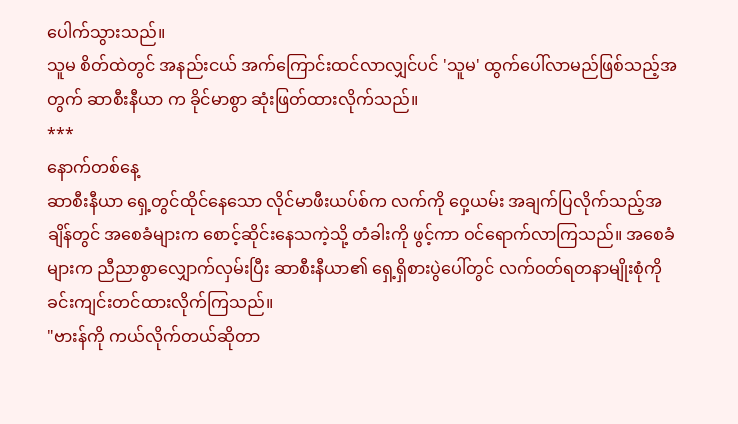ပေါက်သွားသည်။
သူမ စိတ်ထဲတွင် အနည်းငယ် အက်ကြောင်းထင်လာလျှင်ပင် 'သူမ' ထွက်ပေါ်လာမည်ဖြစ်သည့်အတွက် ဆာစီးနီယာ က ခိုင်မာစွာ ဆုံးဖြတ်ထားလိုက်သည်။
***
နောက်တစ်နေ့
ဆာစီးနီယာ ရှေ့တွင်ထိုင်နေသော လိုင်မာဖီးယပ်စ်က လက်ကို ဝှေ့ယမ်း အချက်ပြလိုက်သည့်အချိန်တွင် အစေခံများက စောင့်ဆိုင်းနေသကဲ့သို့ တံခါးကို ဖွင့်ကာ ဝင်ရောက်လာကြသည်။ အစေခံများက ညီညာစွာလျှောက်လှမ်းပြီး ဆာစီးနီယာ၏ ရှေ့ရှိစားပွဲပေါ်တွင် လက်ဝတ်ရတနာမျိုးစုံကို ခင်းကျင်းတင်ထားလိုက်ကြသည်။
"ဗားန်ကို ကယ်လိုက်တယ်ဆိုတာ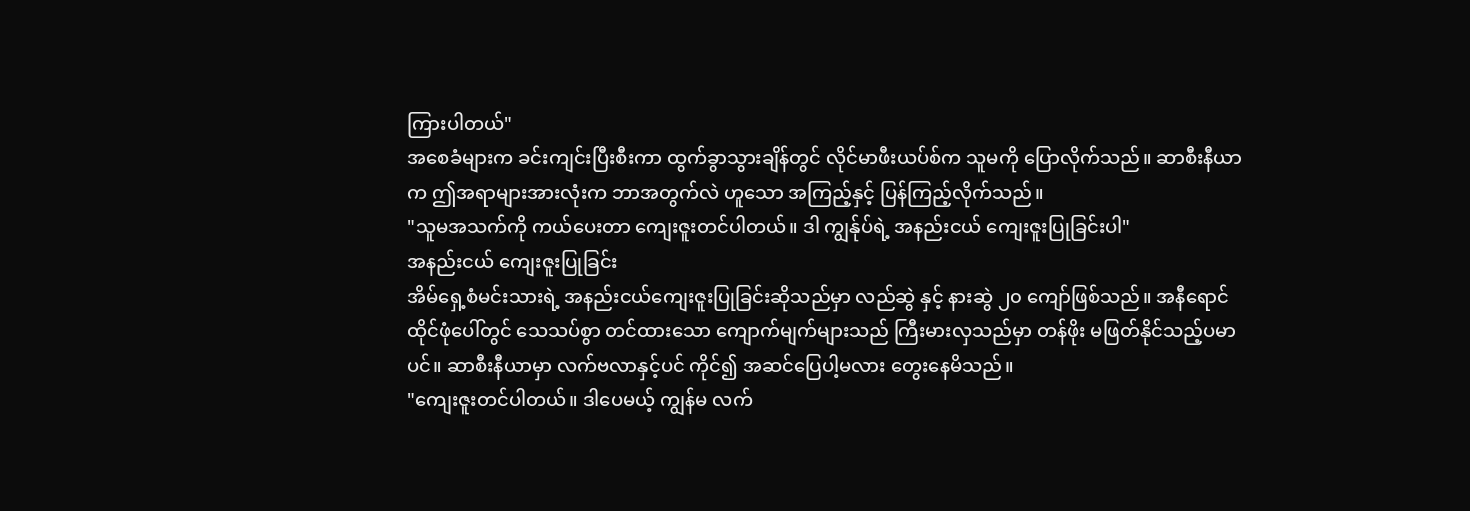ကြားပါတယ်"
အစေခံများက ခင်းကျင်းပြီးစီးကာ ထွက်ခွာသွားချိန်တွင် လိုင်မာဖီးယပ်စ်က သူမကို ပြောလိုက်သည်။ ဆာစီးနီယာက ဤအရာများအားလုံးက ဘာအတွက်လဲ ဟူသော အကြည့်နှင့် ပြန်ကြည့်လိုက်သည်။
"သူမအသက်ကို ကယ်ပေးတာ ကျေးဇူးတင်ပါတယ်။ ဒါ ကျွန်ုပ်ရဲ့ အနည်းငယ် ကျေးဇူးပြုခြင်းပါ"
အနည်းငယ် ကျေးဇူးပြုခြင်း
အိမ်ရှေ့စံမင်းသားရဲ့ အနည်းငယ်ကျေးဇူးပြုခြင်းဆိုသည်မှာ လည်ဆွဲ နှင့် နားဆွဲ ၂၀ ကျော်ဖြစ်သည်။ အနီရောင် ထိုင်ဖုံပေါ်တွင် သေသပ်စွာ တင်ထားသော ကျောက်မျက်များသည် ကြီးမားလှသည်မှာ တန်ဖိုး မဖြတ်နိုင်သည့်ပမာပင်။ ဆာစီးနီယာမှာ လက်ဗလာနှင့်ပင် ကိုင်၍ အဆင်ပြေပါ့မလား တွေးနေမိသည်။
"ကျေးဇူးတင်ပါတယ်။ ဒါပေမယ့် ကျွန်မ လက်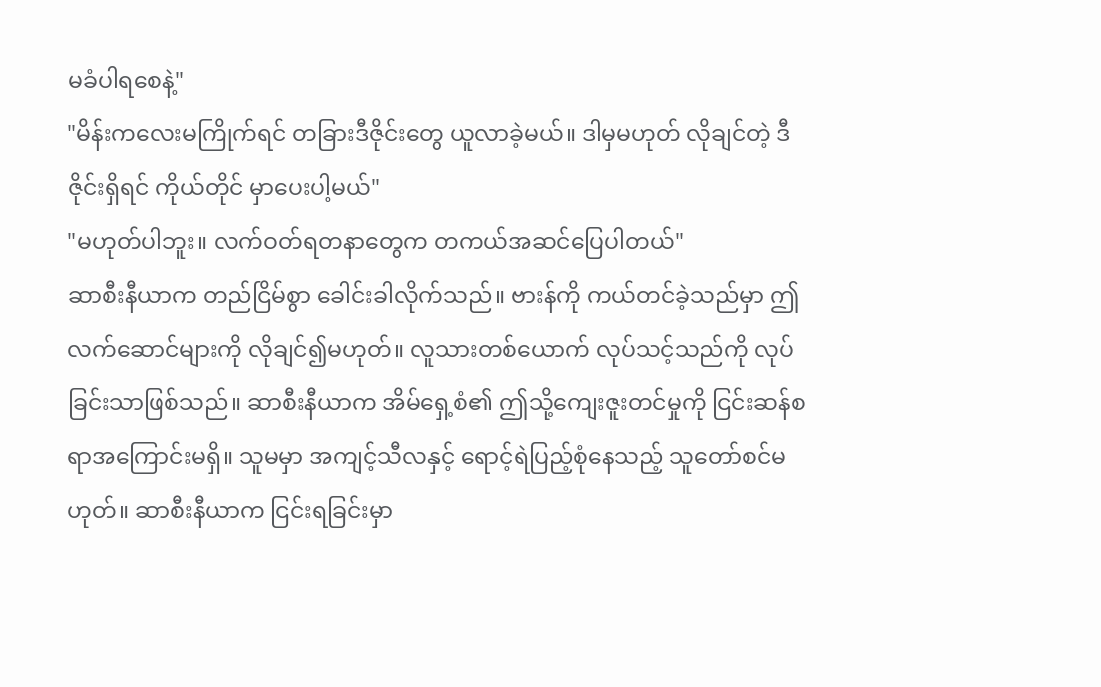မခံပါရစေနဲ့"
"မိန်းကလေးမကြိုက်ရင် တခြားဒီဇိုင်းတွေ ယူလာခဲ့မယ်။ ဒါမှမဟုတ် လိုချင်တဲ့ ဒီဇိုင်းရှိရင် ကိုယ်တိုင် မှာပေးပါ့မယ်"
"မဟုတ်ပါဘူး။ လက်ဝတ်ရတနာတွေက တကယ်အဆင်ပြေပါတယ်"
ဆာစီးနီယာက တည်ငြိမ်စွာ ခေါင်းခါလိုက်သည်။ ဗားန်ကို ကယ်တင်ခဲ့သည်မှာ ဤလက်ဆောင်များကို လိုချင်၍မဟုတ်။ လူသားတစ်ယောက် လုပ်သင့်သည်ကို လုပ်ခြင်းသာဖြစ်သည်။ ဆာစီးနီယာက အိမ်ရှေ့စံ၏ ဤသို့ကျေးဇူးတင်မှုကို ငြင်းဆန်စရာအကြောင်းမရှိ။ သူမမှာ အကျင့်သီလနှင့် ရောင့်ရဲပြည့်စုံနေသည့် သူတော်စင်မဟုတ်။ ဆာစီးနီယာက ငြင်းရခြင်းမှာ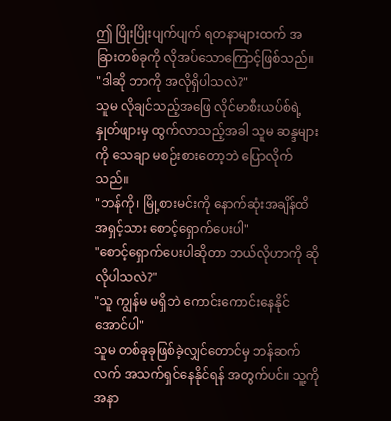ဤ ပြိုးပြိုးပျက်ပျက် ရတနာများထက် အခြားတစ်ခုကို လိုအပ်သောကြောင့်ဖြစ်သည်။
"ဒါဆို ဘာကို အလိုရှိပါသလဲ?"
သူမ လိုချင်သည့်အဖြေ လိုင်မာစီးယပ်စ်ရဲ့ နှုတ်ဖျားမှ ထွက်လာသည့်အခါ သူမ ဆန္ဒများကို သေချာ မစဉ်းစားတော့ဘဲ ပြောလိုက်သည်။
"ဘန်ကို၊ မြို့စားမင်းကို နောက်ဆုံးအချိန်ထိ အရှင့်သား စောင့်ရှောက်ပေးပါ"
"စောင့်ရှောက်ပေးပါဆိုတာ ဘယ်လိုဟာကို ဆိုလိုပါသလဲ?"
"သူ ကျွန်မ မရှိဘဲ ကောင်းကောင်းနေနိုင်အောင်ပါ"
သူမ တစ်ခုခုဖြစ်ခဲ့လျှင်တောင်မှ ဘန်ဆက်လက် အသက်ရှင်နေနိုင်ရန် အတွက်ပင်။ သူ့ကို အနာ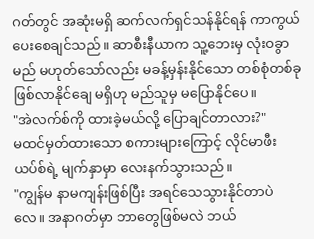ဂတ်တွင် အဆုံးမရှိ ဆက်လက်ရှင်သန်နိုင်ရန် ကာကွယ်ပေးစေချင်သည်။ ဆာစီးနီယာက သူ့ဘေးမှ လုံးဝခွာမည် မဟုတ်သော်လည်း မခန့်မှန်းနိုင်သော တစ်စုံတစ်ခု ဖြစ်လာနိုင်ချေ မရှိဟု မည်သူမှ မပြောနိုင်ပေ။
"အဲလက်စ်ကို ထားခဲ့မယ်လို့ ပြောချင်တာလား?"
မထင်မှတ်ထားသော စကားများကြောင့် လိုင်မာဖီးယပ်စ်ရဲ့ မျက်နှာမှာ လေးနက်သွားသည်။
"ကျွန်မ နာမကျန်းဖြစ်ပြီး အရင်သေသွားနိုင်တာပဲလေ။ အနာဂတ်မှာ ဘာတွေဖြစ်မလဲ ဘယ်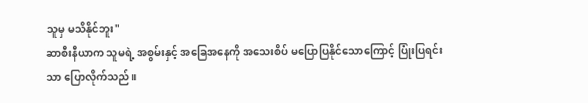သူမှ မသိနိုင်ဘူး"
ဆာစီးနီယာက သူမရဲ့ အစွမ်းနှင့် အခြေအနေကို အသေးစိပ် မပြောပြနိုင်သောကြောင့် ပြုံးပြရင်းသာ ပြောလိုက်သည်။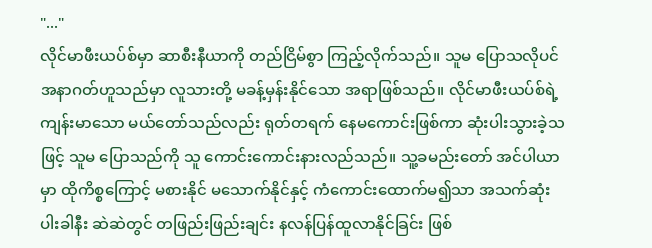"..."
လိုင်မာဖီးယပ်စ်မှာ ဆာစီးနီယာကို တည်ငြိမ်စွာ ကြည့်လိုက်သည်။ သူမ ပြောသလိုပင် အနာဂတ်ဟူသည်မှာ လူသားတို့ မခန့်မှန်းနိုင်သော အရာဖြစ်သည်။ လိုင်မာဖီးယပ်စ်ရဲ့ ကျန်းမာသော မယ်တော်သည်လည်း ရုတ်တရက် နေမကောင်းဖြစ်ကာ ဆုံးပါးသွားခဲ့သဖြင့် သူမ ပြောသည်ကို သူ ကောင်းကောင်းနားလည်သည်။ သူ့ခမည်းတော် အင်ပါယာမှာ ထိုကိစ္စကြောင့် မစားနိုင် မသောက်နိုင်နှင့် ကံကောင်းထောက်မ၍သာ အသက်ဆုံးပါးခါနီး ဆဲဆဲတွင် တဖြည်းဖြည်းချင်း နလန်ပြန်ထူလာနိုင်ခြင်း ဖြစ်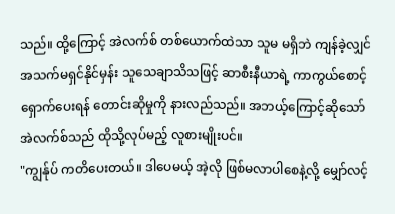သည်။ ထို့ကြောင့် အဲလက်စ် တစ်ယောက်ထဲသာ သူမ မရှိဘဲ ကျန်ခဲ့လျှင် အသက်မရှင်နိုင်မှန်း သူသေချာသိသဖြင့် ဆာစီးနီယာရဲ့ ကာကွယ်စောင့်ရှောက်ပေးရန် တောင်းဆိုမှုကို နားလည်သည်။ အဘယ့်ကြောင့်ဆိုသော် အဲလက်စ်သည် ထိုသို့လုပ်မည့် လူစားမျိုးပင်။
"ကျွန်ုပ် ကတိပေးတယ်။ ဒါပေမယ့် အဲ့လို ဖြစ်မလာပါစေနဲ့လို့ မျှော်လင့်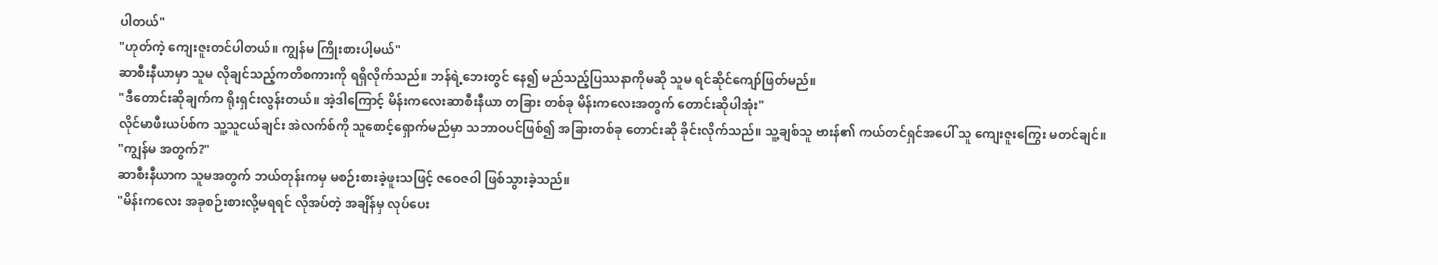ပါတယ်"
"ဟုတ်ကဲ့ ကျေးဇူးတင်ပါတယ်။ ကျွန်မ ကြိုးစားပါ့မယ်"
ဆာစီးနီယာမှာ သူမ လိုချင်သည့်ကတိစကားကို ရရှိလိုက်သည်။ ဘန်ရဲ့ဘေးတွင် နေ၍ မည်သည့်ပြဿနာကိုမဆို သူမ ရင်ဆိုင်ကျော်ဖြတ်မည်။
"ဒီတောင်းဆိုချက်က ရိုးရှင်းလွန်းတယ်။ အဲ့ဒါကြောင့် မိန်းကလေးဆာစီးနီယာ တခြား တစ်ခု မိန်းကလေးအတွက် တောင်းဆိုပါအုံး"
လိုင်မာဖီးယပ်စ်က သူ့သူငယ်ချင်း အဲလက်စ်ကို သူစောင့်ရှောက်မည်မှာ သဘာဝပင်ဖြစ်၍ အခြားတစ်ခု တောင်းဆို ခိုင်းလိုက်သည်။ သူ့ချစ်သူ ဗားန်၏ ကယ်တင်ရှင်အပေါ် သူ ကျေးဇူးကြွေး မတင်ချင်။
"ကျွန်မ အတွက်?"
ဆာစီးနီယာက သူမအတွက် ဘယ်တုန်းကမှ မစဉ်းစားခဲ့ဖူးသဖြင့် ဇဝေဇဝါ ဖြစ်သွားခဲ့သည်။
"မိန်းကလေး အခုစဉ်းစားလို့မရရင် လိုအပ်တဲ့ အချိန်မှ လုပ်ပေး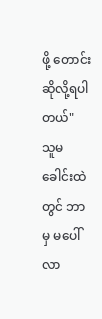ဖို့ တောင်းဆိုလို့ရပါတယ်"
သူမခေါင်းထဲတွင် ဘာမှ မပေါ်လာ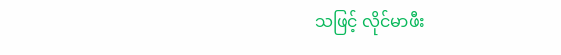သဖြင့် လိုင်မာဖီး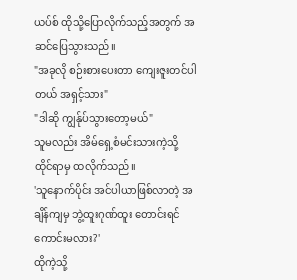ယပ်စ် ထိုသို့ပြောလိုက်သည့်အတွက် အဆင်ပြေသွားသည်။
"အခုလို စဉ်းစားပေးတာ ကျေးဇူးတင်ပါတယ် အရှင့်သား"
"ဒါဆို ကျွန်ုပ်သွားတော့မယ်"
သူမလည်း အိမ်ရှေ့စံမင်းသားကဲ့သို့ ထိုင်ရာမှ ထလိုက်သည်။
'သူနောက်ပိုင်း အင်ပါယာဖြစ်လာတဲ့ အချိန်ကျမှ ဘွဲ့ထူးဂုဏ်ထူး တောင်းရင်ကောင်းမလား?'
ထိုကဲ့သို့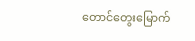တောင်တွေးမြောက်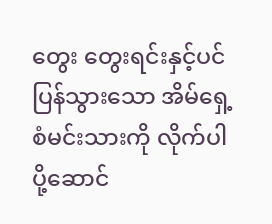တွေး တွေးရင်းနှင့်ပင် ပြန်သွားသော အိမ်ရှေ့စံမင်းသားကို လိုက်ပါ ပို့ဆောင်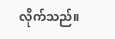လိုက်သည်။